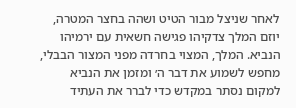לאחר שניצל מבור הטיט ושהה בחצר המטרה, יוזם המלך צדקיהו פגישה חשאית עם ירמיהו הנביא. המלך, המצוי בחרדה מפני המצור הבבלי, מחפש לשמוע את דבר ה׳ ומזמן את הנביא למקום נסתר במקדש כדי לברר את העתיד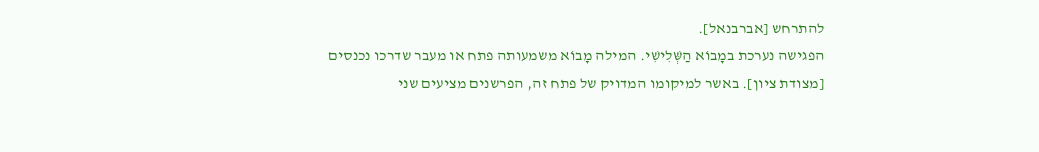להתרחש [אברבנאל].
הפגישה נערכת במָבוֹא הַשְּׁלִישִׁי. המילה מָבוֹא משמעותה פתח או מעבר שדרכו נכנסים [מצודת ציון]. באשר למיקומו המדויק של פתח זה, הפרשנים מציעים שני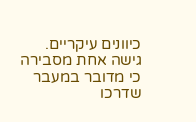כיוונים עיקריים. גישה אחת מסבירה כי מדובר במעבר שדרכו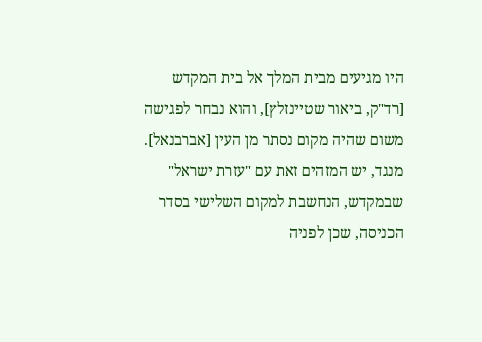היו מגיעים מבית המלך אל בית המקדש [רד"ק, ביאור שטיינזלץ], והוא נבחר לפגישה משום שהיה מקום נסתר מן העין [אברבנאל]. מנגד, יש המזהים זאת עם "עזרת ישראל" שבמקדש, הנחשבת למקום השלישי בסדר הכניסה, שכן לפניה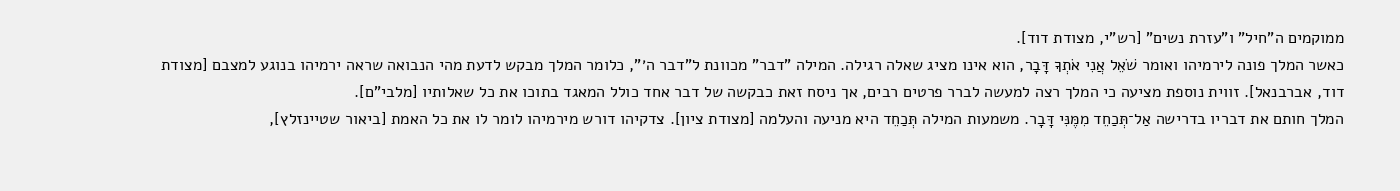ממוקמים ה"חיל" ו"עזרת נשים" [רש"י, מצודת דוד].
כאשר המלך פונה לירמיהו ואומר שֹׁאֵל אֲנִי אֹתְךָ דָּבָר, הוא אינו מציג שאלה רגילה. המילה "דבר" מכוונת ל"דבר ה׳", כלומר המלך מבקש לדעת מהי הנבואה שראה ירמיהו בנוגע למצבם [מצודת דוד, אברבנאל]. זווית נוספת מציעה כי המלך רצה למעשה לברר פרטים רבים, אך ניסח זאת כבקשה של דבר אחד כולל המאגד בתוכו את כל שאלותיו [מלבי"ם].
המלך חותם את דבריו בדרישה אַל־תְּכַחֵד מִמֶּנִּי דָּבָר. משמעות המילה תְּכַחֵד היא מניעה והעלמה [מצודת ציון]. צדקיהו דורש מירמיהו לומר לו את כל האמת [ביאור שטיינזלץ],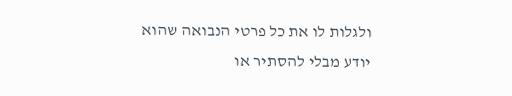ולגלות לו את כל פרטי הנבואה שהוא יודע מבלי להסתיר או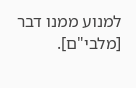למנוע ממנו דבר [מלבי"ם].